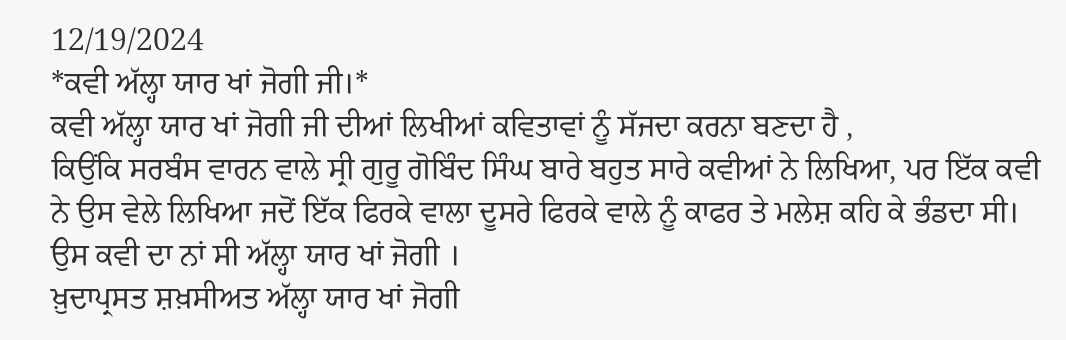12/19/2024
*ਕਵੀ ਅੱਲ੍ਹਾ ਯਾਰ ਖਾਂ ਜੋਗੀ ਜੀ।*
ਕਵੀ ਅੱਲ੍ਹਾ ਯਾਰ ਖਾਂ ਜੋਗੀ ਜੀ ਦੀਆਂ ਲਿਖੀਆਂ ਕਵਿਤਾਵਾਂ ਨੂੰ ਸੱਜਦਾ ਕਰਨਾ ਬਣਦਾ ਹੈ ,
ਕਿਉਂਕਿ ਸਰਬੰਸ ਵਾਰਨ ਵਾਲੇ ਸ੍ਰੀ ਗੁਰੂ ਗੋਬਿੰਦ ਸਿੰਘ ਬਾਰੇ ਬਹੁਤ ਸਾਰੇ ਕਵੀਆਂ ਨੇ ਲਿਖਿਆ, ਪਰ ਇੱਕ ਕਵੀ ਨੇ ਉਸ ਵੇਲੇ ਲਿਖਿਆ ਜਦੋਂ ਇੱਕ ਫਿਰਕੇ ਵਾਲਾ ਦੂਸਰੇ ਫਿਰਕੇ ਵਾਲੇ ਨੂੰ ਕਾਫਰ ਤੇ ਮਲੇਸ਼ ਕਹਿ ਕੇ ਭੰਡਦਾ ਸੀ। ਉਸ ਕਵੀ ਦਾ ਨਾਂ ਸੀ ਅੱਲ੍ਹਾ ਯਾਰ ਖਾਂ ਜੋਗੀ ।
ਖ਼ੁਦਾਪ੍ਰਸਤ ਸ਼ਖ਼ਸੀਅਤ ਅੱਲ੍ਹਾ ਯਾਰ ਖਾਂ ਜੋਗੀ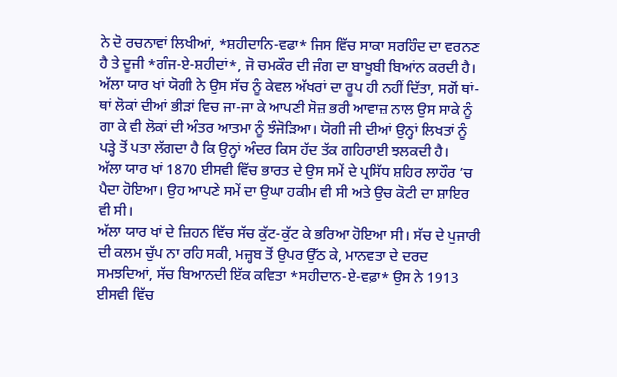ਨੇ ਦੋ ਰਚਨਾਵਾਂ ਲਿਖੀਆਂ, *ਸ਼ਹੀਦਾਨਿ-ਵਫਾ* ਜਿਸ ਵਿੱਚ ਸਾਕਾ ਸਰਹਿੰਦ ਦਾ ਵਰਨਣ ਹੈ ਤੇ ਦੂਜੀ *ਗੰਜ-ਏ-ਸ਼ਹੀਦਾਂ*, ਜੋ ਚਮਕੌਰ ਦੀ ਜੰਗ ਦਾ ਬਾਖੂਬੀ ਬਿਆਂਨ ਕਰਦੀ ਹੈ। ਅੱਲਾ ਯਾਰ ਖਾਂ ਯੋਗੀ ਨੇ ਉਸ ਸੱਚ ਨੂੰ ਕੇਵਲ ਅੱਖਰਾਂ ਦਾ ਰੂਪ ਹੀ ਨਹੀਂ ਦਿੱਤਾ, ਸਗੋਂ ਥਾਂ-ਥਾਂ ਲੋਕਾਂ ਦੀਆਂ ਭੀੜਾਂ ਵਿਚ ਜਾ-ਜਾ ਕੇ ਆਪਣੀ ਸੋਜ਼ ਭਰੀ ਆਵਾਜ਼ ਨਾਲ ਉਸ ਸਾਕੇ ਨੂੰ ਗਾ ਕੇ ਵੀ ਲੋਕਾਂ ਦੀ ਅੰਤਰ ਆਤਮਾ ਨੂੰ ਝੰਜੋੜਿਆ। ਯੋਗੀ ਜੀ ਦੀਆਂ ਉਨ੍ਹਾਂ ਲਿਖਤਾਂ ਨੂੰ ਪੜ੍ਹੇ ਤੋਂ ਪਤਾ ਲੱਗਦਾ ਹੈ ਕਿ ਉਨ੍ਹਾਂ ਅੰਦਰ ਕਿਸ ਹੱਦ ਤੱਕ ਗਹਿਰਾਈ ਝਲਕਦੀ ਹੈ।
ਅੱਲਾ ਯਾਰ ਖਾਂ 1870 ਈਸਵੀ ਵਿੱਚ ਭਾਰਤ ਦੇ ਉਸ ਸਮੇਂ ਦੇ ਪ੍ਰਸਿੱਧ ਸ਼ਹਿਰ ਲਾਹੌਰ ’ਚ ਪੈਦਾ ਹੋਇਆ। ਉਹ ਆਪਣੇ ਸਮੇਂ ਦਾ ਉਘਾ ਹਕੀਮ ਵੀ ਸੀ ਅਤੇ ਉਚ ਕੋਟੀ ਦਾ ਸ਼ਾਇਰ ਵੀ ਸੀ।
ਅੱਲਾ ਯਾਰ ਖਾਂ ਦੇ ਜ਼ਿਹਨ ਵਿੱਚ ਸੱਚ ਕੁੱਟ-ਕੁੱਟ ਕੇ ਭਰਿਆ ਹੋਇਆ ਸੀ। ਸੱਚ ਦੇ ਪੁਜਾਰੀ ਦੀ ਕਲਮ ਚੁੱਪ ਨਾ ਰਹਿ ਸਕੀ, ਮਜ਼੍ਹਬ ਤੋਂ ਉਪਰ ਉੱਠ ਕੇ, ਮਾਨਵਤਾ ਦੇ ਦਰਦ ਸਮਝਦਿਆਂ, ਸੱਚ ਬਿਆਨਦੀ ਇੱਕ ਕਵਿਤਾ *ਸਹੀਦਾਨ-ਏ-ਵਫ਼ਾ* ਉਸ ਨੇ 1913 ਈਸਵੀ ਵਿੱਚ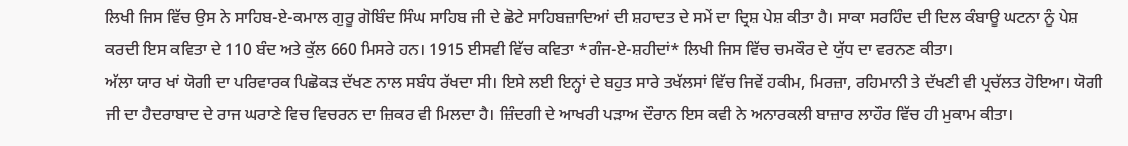ਲਿਖੀ ਜਿਸ ਵਿੱਚ ਉਸ ਨੇ ਸਾਹਿਬ-ਏ-ਕਮਾਲ ਗੁਰੂ ਗੋਬਿੰਦ ਸਿੰਘ ਸਾਹਿਬ ਜੀ ਦੇ ਛੋਟੇ ਸਾਹਿਬਜ਼ਾਦਿਆਂ ਦੀ ਸ਼ਹਾਦਤ ਦੇ ਸਮੇਂ ਦਾ ਦ੍ਰਿਸ਼ ਪੇਸ਼ ਕੀਤਾ ਹੈ। ਸਾਕਾ ਸਰਹਿੰਦ ਦੀ ਦਿਲ ਕੰਬਾਊ ਘਟਨਾ ਨੂੰ ਪੇਸ਼ ਕਰਦੀ ਇਸ ਕਵਿਤਾ ਦੇ 110 ਬੰਦ ਅਤੇ ਕੁੱਲ 660 ਮਿਸਰੇ ਹਨ। 1915 ਈਸਵੀ ਵਿੱਚ ਕਵਿਤਾ *ਗੰਜ-ਏ-ਸ਼ਹੀਦਾਂ* ਲਿਖੀ ਜਿਸ ਵਿੱਚ ਚਮਕੌਰ ਦੇ ਯੁੱਧ ਦਾ ਵਰਨਣ ਕੀਤਾ।
ਅੱਲਾ ਯਾਰ ਖਾਂ ਯੋਗੀ ਦਾ ਪਰਿਵਾਰਕ ਪਿਛੋਕੜ ਦੱਖਣ ਨਾਲ ਸਬੰਧ ਰੱਖਦਾ ਸੀ। ਇਸੇ ਲਈ ਇਨ੍ਹਾਂ ਦੇ ਬਹੁਤ ਸਾਰੇ ਤਖੱਲਸਾਂ ਵਿੱਚ ਜਿਵੇਂ ਹਕੀਮ, ਮਿਰਜ਼ਾ, ਰਹਿਮਾਨੀ ਤੇ ਦੱਖਣੀ ਵੀ ਪ੍ਰਚੱਲਤ ਹੋਇਆ। ਯੋਗੀ ਜੀ ਦਾ ਹੈਦਰਾਬਾਦ ਦੇ ਰਾਜ ਘਰਾਣੇ ਵਿਚ ਵਿਚਰਨ ਦਾ ਜ਼ਿਕਰ ਵੀ ਮਿਲਦਾ ਹੈ। ਜ਼ਿੰਦਗੀ ਦੇ ਆਖਰੀ ਪੜਾਅ ਦੌਰਾਨ ਇਸ ਕਵੀ ਨੇ ਅਨਾਰਕਲੀ ਬਾਜ਼ਾਰ ਲਾਹੌਰ ਵਿੱਚ ਹੀ ਮੁਕਾਮ ਕੀਤਾ।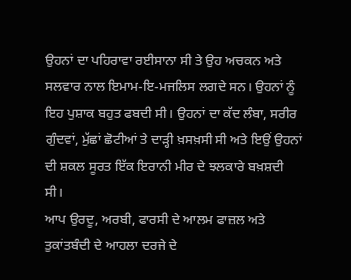ਉਹਨਾਂ ਦਾ ਪਹਿਰਾਵਾ ਰਈਸਾਨਾ ਸੀ ਤੇ ਉਹ ਅਚਕਨ ਅਤੇ ਸਲਵਾਰ ਨਾਲ ਇਮਾਮ-ਇ-ਮਜਲਿਸ ਲਗਦੇ ਸਨ। ਉਹਨਾਂ ਨੂੰ ਇਹ ਪੁਸ਼ਾਕ ਬਹੁਤ ਫਬਦੀ ਸੀ। ਉਹਨਾਂ ਦਾ ਕੱਦ ਲੰਬਾ, ਸਰੀਰ ਗੁੰਦਵਾਂ, ਮੁੱਛਾਂ ਛੋਟੀਆਂ ਤੇ ਦਾੜ੍ਹੀ ਖ਼ਸਖ਼ਸੀ ਸੀ ਅਤੇ ਇਉਂ ਉਹਨਾਂ ਦੀ ਸ਼ਕਲ ਸੂਰਤ ਇੱਕ ਇਰਾਨੀ ਮੀਰ ਦੇ ਝਲਕਾਰੇ ਬਖ਼ਸ਼ਦੀ ਸੀ।
ਆਪ ਉਰਦੂ, ਅਰਬੀ, ਫਾਰਸੀ ਦੇ ਆਲਮ ਫਾਜ਼ਲ ਅਤੇ ਤੁਕਾਂਤਬੰਦੀ ਦੇ ਆਹਲਾ ਦਰਜੇ ਦੇ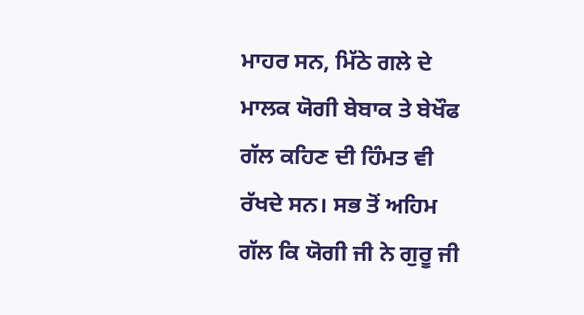ਮਾਹਰ ਸਨ, ਮਿੱਠੇ ਗਲੇ ਦੇ ਮਾਲਕ ਯੋਗੀ ਬੇਬਾਕ ਤੇ ਬੇਖੌਫ ਗੱਲ ਕਹਿਣ ਦੀ ਹਿੰਮਤ ਵੀ ਰੱਖਦੇ ਸਨ। ਸਭ ਤੋਂ ਅਹਿਮ ਗੱਲ ਕਿ ਯੋਗੀ ਜੀ ਨੇ ਗੁਰੂ ਜੀ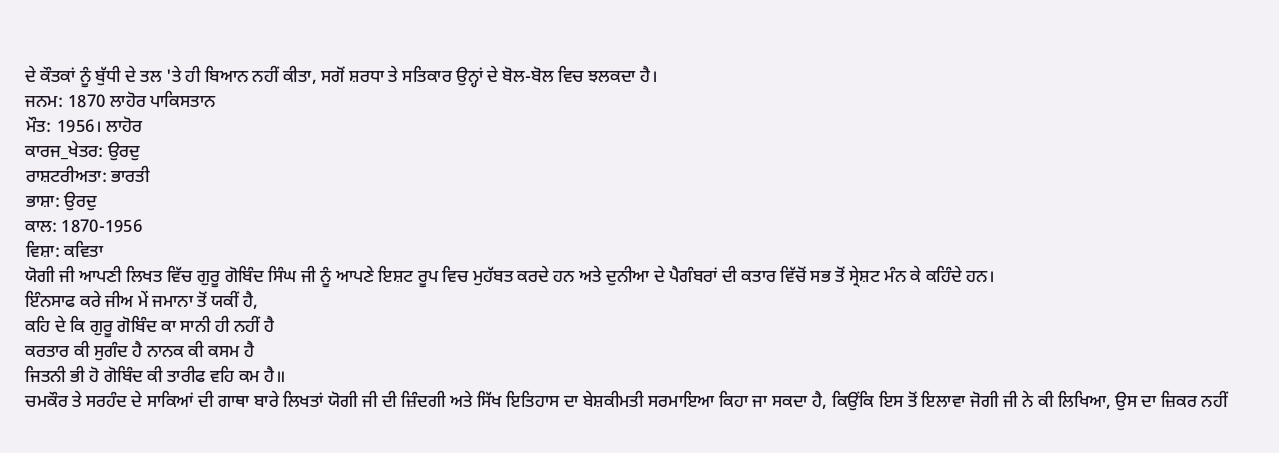ਦੇ ਕੌਤਕਾਂ ਨੂੰ ਬੁੱਧੀ ਦੇ ਤਲ 'ਤੇ ਹੀ ਬਿਆਨ ਨਹੀਂ ਕੀਤਾ, ਸਗੋਂ ਸ਼ਰਧਾ ਤੇ ਸਤਿਕਾਰ ਉਨ੍ਹਾਂ ਦੇ ਬੋਲ-ਬੋਲ ਵਿਚ ਝਲਕਦਾ ਹੈ।
ਜਨਮ: 1870 ਲਾਹੋਰ ਪਾਕਿਸਤਾਨ
ਮੌਤ: 1956। ਲਾਹੋਰ
ਕਾਰਜ_ਖੇਤਰ: ਉਰਦੁ
ਰਾਸ਼ਟਰੀਅਤਾ: ਭਾਰਤੀ
ਭਾਸ਼ਾ: ਉਰਦੁ
ਕਾਲ: 1870-1956
ਵਿਸ਼ਾ: ਕਵਿਤਾ
ਯੋਗੀ ਜੀ ਆਪਣੀ ਲਿਖਤ ਵਿੱਚ ਗੁਰੂ ਗੋਬਿੰਦ ਸਿੰਘ ਜੀ ਨੂੰ ਆਪਣੇ ਇਸ਼ਟ ਰੂਪ ਵਿਚ ਮੁਹੱਬਤ ਕਰਦੇ ਹਨ ਅਤੇ ਦੁਨੀਆ ਦੇ ਪੈਗੰਬਰਾਂ ਦੀ ਕਤਾਰ ਵਿੱਚੋਂ ਸਭ ਤੋਂ ਸ੍ਰੇਸ਼ਟ ਮੰਨ ਕੇ ਕਹਿੰਦੇ ਹਨ।
ਇੰਨਸਾਫ ਕਰੇ ਜੀਅ ਮੇਂ ਜਮਾਨਾ ਤੋਂ ਯਕੀਂ ਹੈ,
ਕਹਿ ਦੇ ਕਿ ਗੁਰੂ ਗੋਬਿੰਦ ਕਾ ਸਾਨੀ ਹੀ ਨਹੀਂ ਹੈ
ਕਰਤਾਰ ਕੀ ਸੁਗੰਦ ਹੈ ਨਾਨਕ ਕੀ ਕਸਮ ਹੈ
ਜਿਤਨੀ ਭੀ ਹੋ ਗੋਬਿੰਦ ਕੀ ਤਾਰੀਫ ਵਹਿ ਕਮ ਹੈ॥
ਚਮਕੌਰ ਤੇ ਸਰਹੰਦ ਦੇ ਸਾਕਿਆਂ ਦੀ ਗਾਥਾ ਬਾਰੇ ਲਿਖਤਾਂ ਯੋਗੀ ਜੀ ਦੀ ਜ਼ਿੰਦਗੀ ਅਤੇ ਸਿੱਖ ਇਤਿਹਾਸ ਦਾ ਬੇਸ਼ਕੀਮਤੀ ਸਰਮਾਇਆ ਕਿਹਾ ਜਾ ਸਕਦਾ ਹੈ, ਕਿਉਂਕਿ ਇਸ ਤੋਂ ਇਲਾਵਾ ਜੋਗੀ ਜੀ ਨੇ ਕੀ ਲਿਖਿਆ, ਉਸ ਦਾ ਜ਼ਿਕਰ ਨਹੀਂ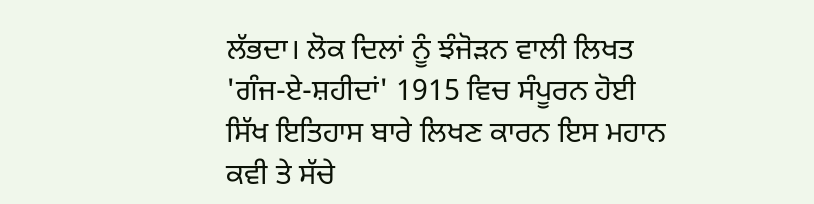ਲੱਭਦਾ। ਲੋਕ ਦਿਲਾਂ ਨੂੰ ਝੰਜੋੜਨ ਵਾਲੀ ਲਿਖਤ 'ਗੰਜ-ਏ-ਸ਼ਹੀਦਾਂ' 1915 ਵਿਚ ਸੰਪੂਰਨ ਹੋਈ
ਸਿੱਖ ਇਤਿਹਾਸ ਬਾਰੇ ਲਿਖਣ ਕਾਰਨ ਇਸ ਮਹਾਨ ਕਵੀ ਤੇ ਸੱਚੇ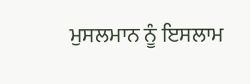ਮੁਸਲਮਾਨ ਨੂੰ ਇਸਲਾਮ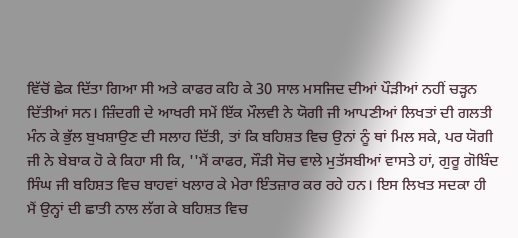ਵਿੱਚੋਂ ਛੇਕ ਦਿੱਤਾ ਗਿਆ ਸੀ ਅਤੇ ਕਾਫਰ ਕਹਿ ਕੇ 30 ਸਾਲ ਮਸਜਿਦ ਦੀਆਂ ਪੌੜੀਆਂ ਨਹੀਂ ਚੜ੍ਹਨ ਦਿੱਤੀਆਂ ਸਨ। ਜ਼ਿੰਦਗੀ ਦੇ ਆਖਰੀ ਸਮੇਂ ਇੱਕ ਮੌਲਵੀ ਨੇ ਯੋਗੀ ਜੀ ਆਪਣੀਆਂ ਲਿਖਤਾਂ ਦੀ ਗਲਤੀ ਮੰਨ ਕੇ ਭੁੱਲ ਬੁਖਸ਼ਾਉਣ ਦੀ ਸਲਾਹ ਦਿੱਤੀ, ਤਾਂ ਕਿ ਬਹਿਸ਼ਤ ਵਿਚ ਉਨਾਂ ਨੂੰ ਥਾਂ ਮਿਲ ਸਕੇ, ਪਰ ਯੋਗੀ ਜੀ ਨੇ ਬੇਬਾਕ ਹੋ ਕੇ ਕਿਹਾ ਸੀ ਕਿ, ''ਮੈਂ ਕਾਫਰ, ਸੌੜੀ ਸੋਚ ਵਾਲੇ ਮੁਤੱਸਬੀਆਂ ਵਾਸਤੇ ਹਾਂ, ਗੁਰੂ ਗੋਬਿੰਦ ਸਿੰਘ ਜੀ ਬਹਿਸ਼ਤ ਵਿਚ ਬਾਹਵਾਂ ਖਲਾਰ ਕੇ ਮੇਰਾ ਇੰਤਜ਼ਾਰ ਕਰ ਰਹੇ ਹਨ। ਇਸ ਲਿਖਤ ਸਦਕਾ ਹੀ ਮੈਂ ਉਨ੍ਹਾਂ ਦੀ ਛਾਤੀ ਨਾਲ ਲੱਗ ਕੇ ਬਹਿਸ਼ਤ ਵਿਚ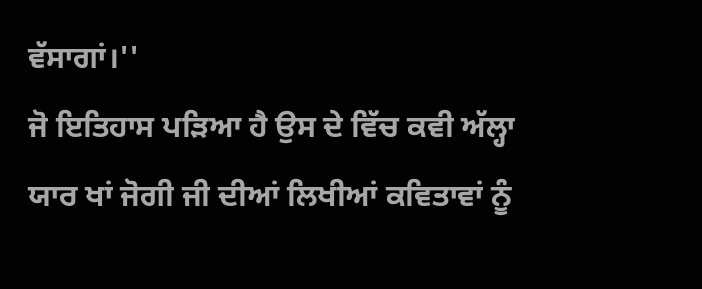ਵੱਸਾਗਾਂ।''
ਜੋ ਇਤਿਹਾਸ ਪੜਿਆ ਹੈ ਉਸ ਦੇ ਵਿੱਚ ਕਵੀ ਅੱਲ੍ਹਾ ਯਾਰ ਖਾਂ ਜੋਗੀ ਜੀ ਦੀਆਂ ਲਿਖੀਆਂ ਕਵਿਤਾਵਾਂ ਨੂੰ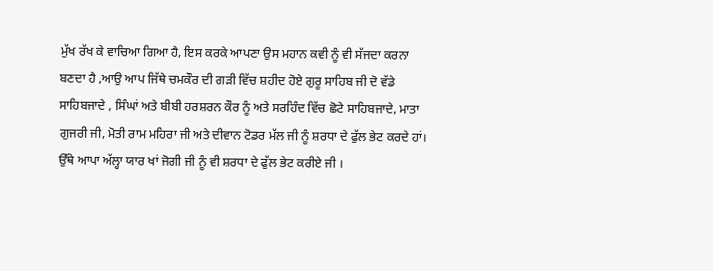ਮੁੱਖ ਰੱਖ ਕੇ ਵਾਚਿਆ ਗਿਆ ਹੈ, ਇਸ ਕਰਕੇ ਆਪਣਾ ਉਸ ਮਹਾਨ ਕਵੀ ਨੂੰ ਵੀ ਸੱਜਦਾ ਕਰਨਾ ਬਣਦਾ ਹੈ ,ਆਉ ਆਪ ਜਿੱਥੇ ਚਮਕੌਰ ਦੀ ਗੜੀ ਵਿੱਚ ਸ਼ਹੀਦ ਹੋਏ ਗੁਰੂ ਸਾਹਿਬ ਜੀ ਦੋ ਵੱਡੇ ਸਾਹਿਬਜਾਦੇ , ਸਿੰਘਾਂ ਅਤੇ ਬੀਬੀ ਹਰਸ਼ਰਨ ਕੌਰ ਨੂੰ ਅਤੇ ਸਰਹਿੰਦ ਵਿੱਚ ਛੋਟੇ ਸਾਹਿਬਜਾਦੇ, ਮਾਤਾ ਗੁਜਰੀ ਜੀ, ਮੋਤੀ ਰਾਮ ਮਹਿਰਾ ਜੀ ਅਤੇ ਦੀਵਾਨ ਟੋਡਰ ਮੱਲ ਜੀ ਨੂੰ ਸ਼ਰਧਾ ਦੇ ਫੁੱਲ ਭੇਟ ਕਰਦੇ ਹਾਂ। ਉੱਥੇ ਆਪਾ ਅੱਲ੍ਹਾ ਯਾਰ ਖਾਂ ਜੋਗੀ ਜੀ ਨੂੰ ਵੀ ਸ਼ਰਧਾ ਦੇ ਫੁੱਲ ਭੇਟ ਕਰੀਏ ਜੀ ।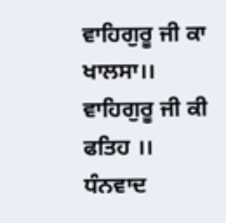ਵਾਹਿਗੁਰੂ ਜੀ ਕਾ ਖਾਲਸਾ।।
ਵਾਹਿਗੁਰੂ ਜੀ ਕੀ ਫਤਿਹ ।।
ਧੰਨਵਾਦ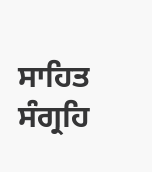ਸਾਹਿਤ ਸੰਗ੍ਰਹਿ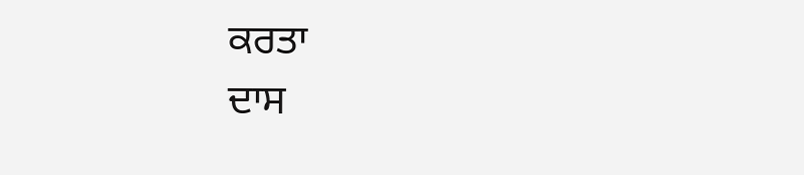ਕਰਤਾ
ਦਾਸ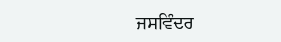ਜਸਵਿੰਦਰ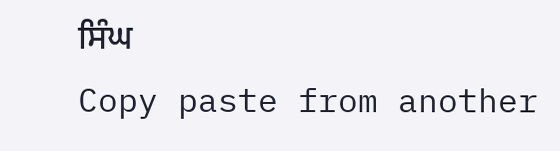ਸਿੰਘ
Copy paste from another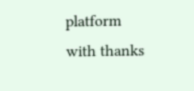platform with thanks